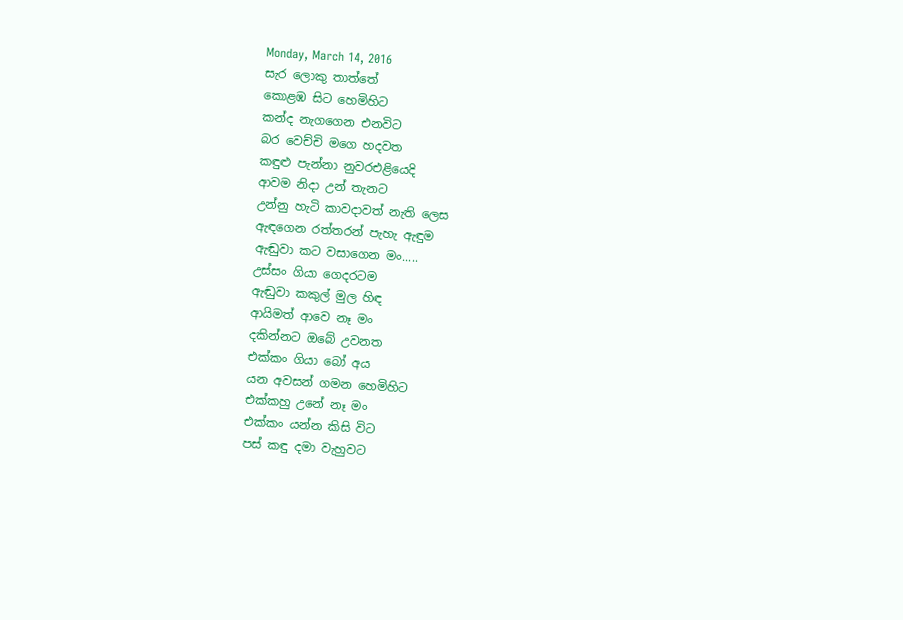Monday, March 14, 2016
සැර ලොකු තාත්තේ
කොළඹ සිට හෙමිහිට
කන්ද නැගගෙන එනවිට
බර වෙච්චි මගෙ හදවත
කඳුළු පැන්නා නුවරඑළියෙදි
ආවම නිදා උන් තැනට
උන්නු හැටි කාවදාවත් නැති ලෙස
ඇඳගෙන රත්තරන් පැහැ ඇඳුම
ඇඬුවා කට වසාගෙන මං.....
උස්සං ගියා ගෙදරටම
ඇඬුවා කකුල් මුල හිඳ
ආයිමත් ආවෙ නෑ මං
දකින්නට ඔබේ උවනත
එක්කං ගියා බෝ අය
යන අවසන් ගමන හෙමිහිට
එක්කහු උනේ නෑ මං
එක්කං යන්න කිසි විට
පස් කඳු දමා වැහුවට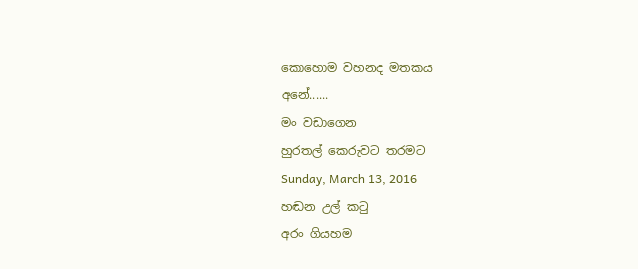කොහොම වහනද මතකය
අනේ......
මං වඩාගෙන
හුරතල් කෙරුවට තරමට
Sunday, March 13, 2016
හඬන උල් කටු
අරං ගියහම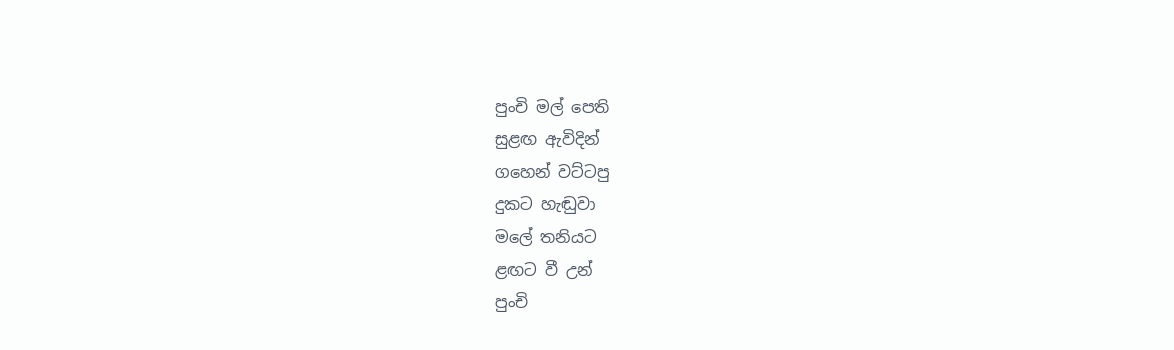පුංචි මල් පෙති
සුළඟ ඇවිදින්
ගහෙන් වට්ටපු
දුකට හැඬුවා
මලේ තනියට
ළඟට වී උන්
පුංචි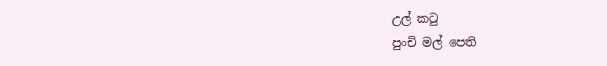උල් කටු
පුංචි මල් පෙති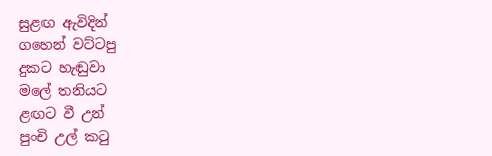සුළඟ ඇවිදින්
ගහෙන් වට්ටපු
දුකට හැඬුවා
මලේ තනියට
ළඟට වී උන්
පුංචි උල් කටු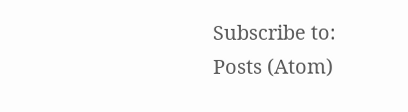Subscribe to:
Posts (Atom)